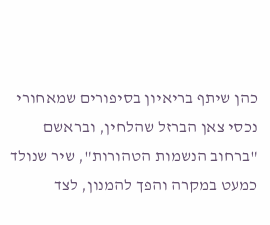כהן שיתף בריאיון בסיפורים שמאחורי נכסי צאן הברזל שהלחין, ובראשם "ברחוב הנשמות הטהורות", שיר שנולד כמעט במקרה והפך להמנון, לצד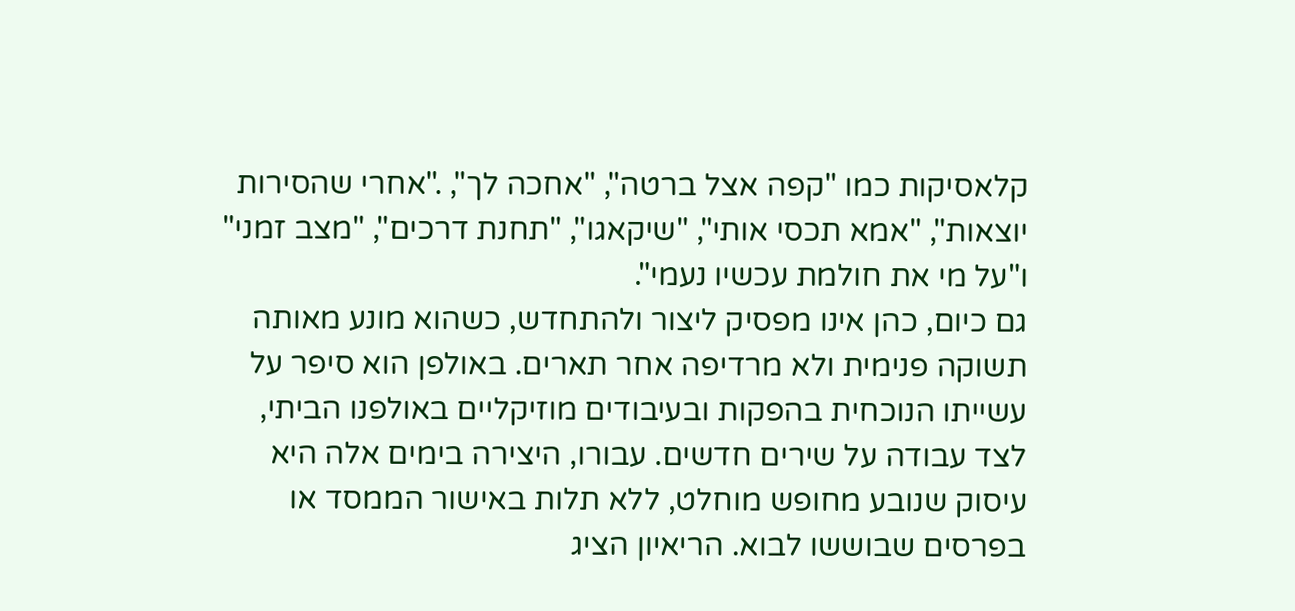קלאסיקות כמו "קפה אצל ברטה", "אחכה לך", ."אחרי שהסירות יוצאות", "אמא תכסי אותי", "שיקאגו", "תחנת דרכים", "מצב זמני" ו"על מי את חולמת עכשיו נעמי".
גם כיום, כהן אינו מפסיק ליצור ולהתחדש, כשהוא מונע מאותה תשוקה פנימית ולא מרדיפה אחר תארים. באולפן הוא סיפר על עשייתו הנוכחית בהפקות ובעיבודים מוזיקליים באולפנו הביתי, לצד עבודה על שירים חדשים. עבורו, היצירה בימים אלה היא עיסוק שנובע מחופש מוחלט, ללא תלות באישור הממסד או בפרסים שבוששו לבוא. הריאיון הציג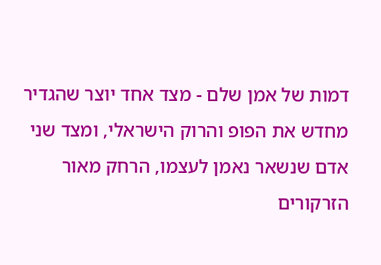דמות של אמן שלם - מצד אחד יוצר שהגדיר מחדש את הפופ והרוק הישראלי, ומצד שני אדם שנשאר נאמן לעצמו, הרחק מאור הזרקורים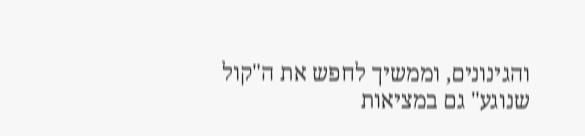והגינונים, וממשיך לחפש את ה"קול שנוגע" גם במציאות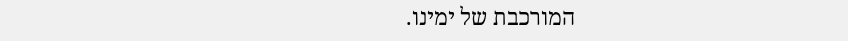המורכבת של ימינו.